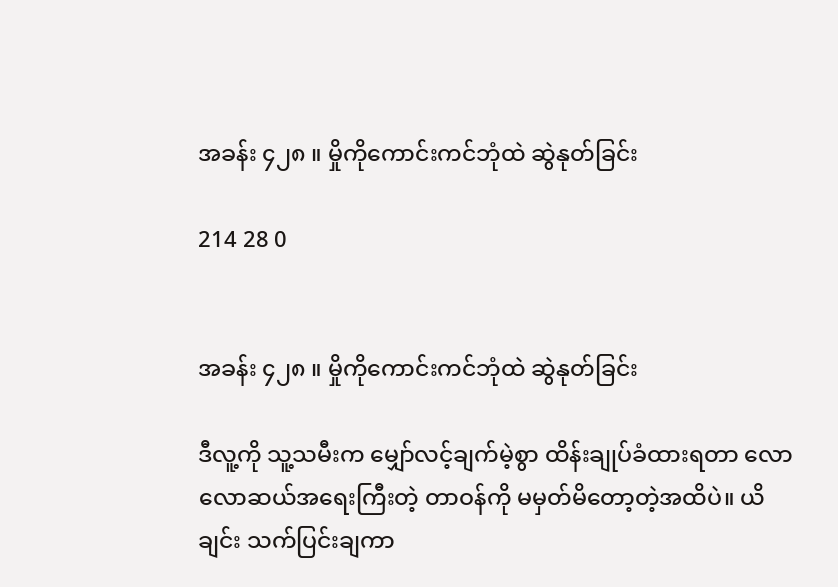အခန်း ၄၂၈ ။ မှိုကိုကောင်းကင်ဘုံထဲ ဆွဲနုတ်ခြင်း

214 28 0


အခန်း ၄၂၈ ။ မှိုကိုကောင်းကင်ဘုံထဲ ဆွဲနုတ်ခြင်း

ဒီလူ့ကို သူ့သမီးက မျှော်လင့်ချက်မဲ့စွာ ထိန်းချုပ်ခံထားရတာ လောလောဆယ်အရေးကြီးတဲ့ တာဝန်ကို မမှတ်မိတော့တဲ့အထိပဲ။ ယိချင်း သက်ပြင်းချကာ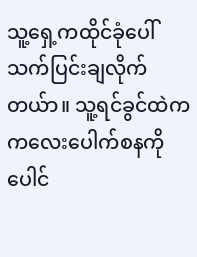သူ့ရှေ့ကထိုင်ခုံပေါ် သက်ပြင်းချလိုက်တယ်ာ။ သူ့ရင်ခွင်ထဲက ကလေးပေါက်စနကို ပေါင်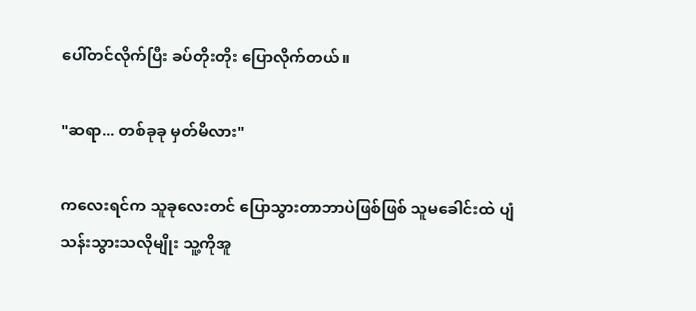ပေါ်တင်လိုက်ပြီး ခပ်တိုးတိုး ပြောလိုက်တယ်။

"ဆရာ... တစ်ခုခု မှတ်မိလား"

ကလေးရင်က သူခုလေးတင် ပြောသွားတာဘာပဲဖြစ်ဖြစ် သူမခေါင်းထဲ ပျံသန်းသွားသလိုမျိုး သူ့ကိုအူ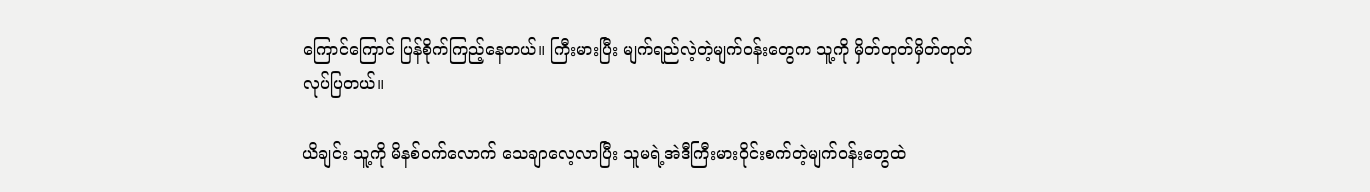ကြောင်ကြောင် ပြန်စိုက်ကြည့်နေတယ်။ ကြီးမားပြီး မျက်ရည်လဲ့တဲ့မျက်ဝန်းတွေက သူ့ကို မှိတ်တုတ်မှိတ်တုတ်လုပ်ပြတယ်။

ယိချင်း သူ့ကို မိနစ်ဝက်လောက် သေချာလေ့လာပြီး သူမရဲ့အဲဒီကြီးမားဝိုင်းစက်တဲ့မျက်ဝန်းတွေထဲ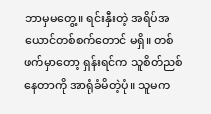ဘာမှမတွေ့။ ရင်းနှီးတဲ့ အရိပ်အယောင်တစ်စက်တောင် မရှိ။ တစ်ဖက်မှာတော့ ရှန်းရင်က သူစိတ်ညစ်နေတာကို အာရုံခံမိတဲ့ပုံ။ သူမက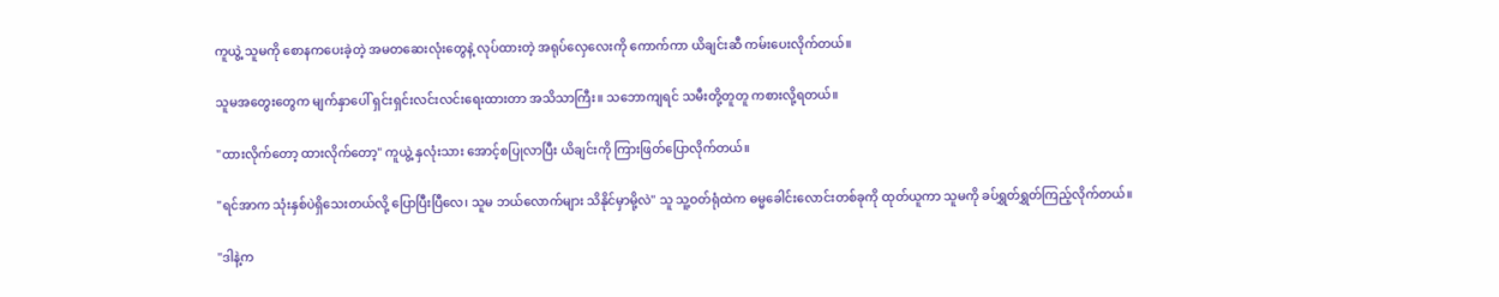ကူယွဲ့ သူမကို စောနကပေးခဲ့တဲ့ အမတဆေးလုံးတွေနဲ့ လုပ်ထားတဲ့ အရုပ်လှေလေးကို ကောက်ကာ ယိချင်းဆီ ကမ်းပေးလိုက်တယ်။

သူမအတွေးတွေက မျက်နှာပေါ် ရှင်းရှင်းလင်းလင်းရေးထားတာ အသိသာကြီး။ သဘောကျရင် သမီးတို့တူတူ ကစားလို့ရတယ်။

"ထားလိုက်တော့ ထားလိုက်တော့" ကူယွဲ့ နှလုံးသား အောင့်စပြုလာပြီး ယိချင်းကို ကြားဖြတ်ပြောလိုက်တယ်။

"ရင်အာက သုံးနှစ်ပဲရှိသေးတယ်လို့ ပြောပြီးပြီလေ၊ သူမ ဘယ်လောက်များ သိနိုင်မှာမို့လဲ" သူ သူ့ဝတ်ရုံထဲက ဓမ္မခေါင်းလောင်းတစ်ခုကို ထုတ်ယူကာ သူမကို ခပ်ရွှတ်ရွှတ်ကြည့်လိုက်တယ်။

"ဒါနဲ့က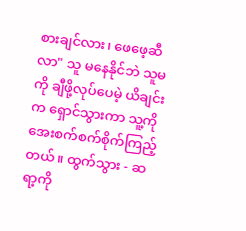စားချင်လား၊ ဖေဖေ့ဆီလာ" သူ မနေနိုင်ဘဲ သူမကို ချီဖို့လုပ်ပေမဲ့ ယိချင်းက ရှောင်သွားကာ သူ့ကို အေးစက်စက်စိုက်ကြည့်တယ်။ ထွက်သွား - ဆရာ့ကို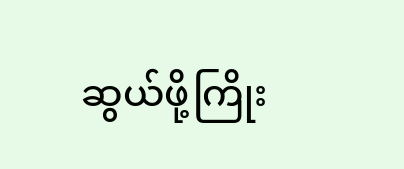ဆွယ်ဖို့ကြိုး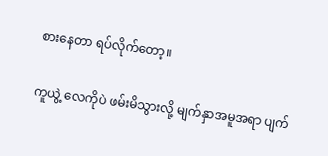စားနေတာ ရပ်လိုက်တော့။

ကူယွဲ့ လေကိုပဲ ဖမ်းမိသွားလို့ မျက်နှာအမူအရာ ပျက်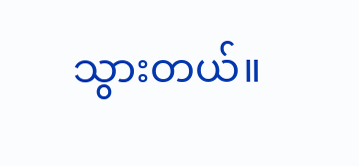သွားတယ်။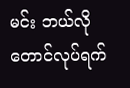မင်း ဘယ်လိုတောင်လုပ်ရက်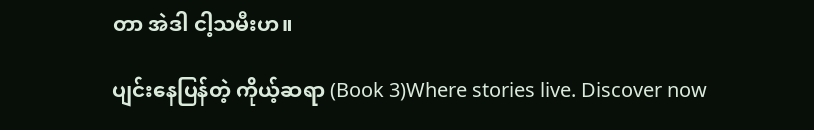တာ အဲဒါ ငါ့သမီးဟ။

ပျင်းနေပြန်တဲ့ ကိုယ့်ဆရာ (Book 3)Where stories live. Discover now